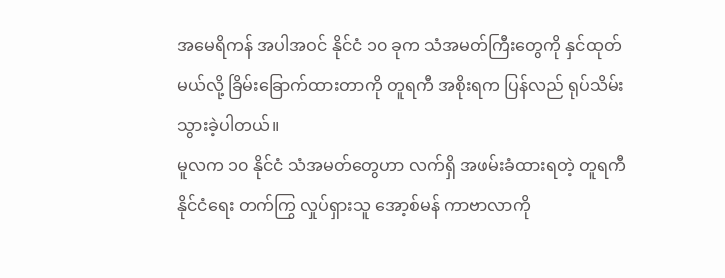အမေရိကန် အပါအဝင် နိုင်ငံ ၁၀ ခုက သံအမတ်ကြီးတွေကို နှင်ထုတ်မယ်လို့ ခြိမ်းခြောက်ထားတာကို တူရကီ အစိုးရက ပြန်လည် ရုပ်သိမ်းသွားခဲ့ပါတယ်။
မူလက ၁၀ နိုင်ငံ သံအမတ်တွေဟာ လက်ရှိ အဖမ်းခံထားရတဲ့ တူရကီ နိုင်ငံရေး တက်ကြွ လှုပ်ရှားသူ အော့စ်မန် ကာဗာလာကို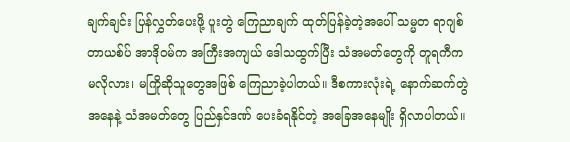ချက်ချင်း ပြန်လွှတ်ပေးဖို့ ပူးတွဲ ကြေညာချက် ထုတ်ပြန်ခဲ့တဲ့အပေါ် သမ္မတ ရာဂျစ် တာယစ်ပ် အာဒိုဝမ်က အကြီးအကျယ် ဒေါသထွက်ပြီး သံအမတ်တွေကို တူရကီက မလိုလား၊ မကြိုဆိုသူတွေအဖြစ် ကြေညာခဲ့ပါတယ်။ ဒီစကားလုံးရဲ့ နောက်ဆက်တွဲ အနေနဲ့ သံအမတ်တွေ ပြည်နှင်ဒဏ် ပေးခံရနိုင်တဲ့ အခြေအနေမျိုး ရှိလာပါတယ်။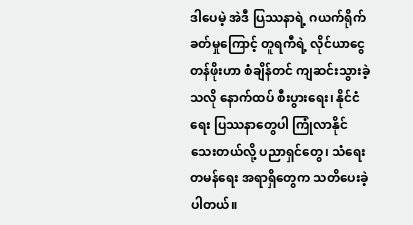ဒါပေမဲ့ အဲဒီ ပြဿနာရဲ့ ဂယက်ရိုက်ခတ်မှုကြောင့် တူရကီရဲ့ လိုင်ယာငွေ တန်ဖိုးဟာ စံချိန်တင် ကျဆင်းသွားခဲ့သလို နောက်ထပ် စီးပွားရေး၊ နိုင်ငံရေး ပြဿနာတွေပါ ကြုံလာနိုင်သေးတယ်လို့ ပညာရှင်တွေ၊ သံရေးတမန်ရေး အရာရှိတွေက သတိပေးခဲ့ပါတယ်။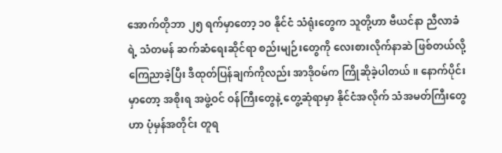အောက်တိုဘာ ၂၅ ရက်မှာတော့ ၁၀ နိုင်ငံ သံရုံးတွေက သူတို့ဟာ ဗီယင်နာ ညီလာခံရဲ့ သံတမန် ဆက်ဆံရေးဆိုင်ရာ စည်းမျဉ်းတွေကို လေးစားလိုက်နာဆဲ ဖြစ်တယ်လို့ ကြေညာခဲ့ပြီး ဒီထုတ်ပြန်ချက်ကိုလည်း အာဒိုဝမ်က ကြိုဆိုခဲ့ပါတယ်။ နောက်ပိုင်းမှာတော့ အစိုးရ အဖွဲ့ဝင် ဝန်ကြီးတွေနဲ့ တွေ့ဆုံရာမှာ နိုင်ငံအလိုက် သံအမတ်ကြီးတွေဟာ ပုံမှန်အတိုင်း တူရ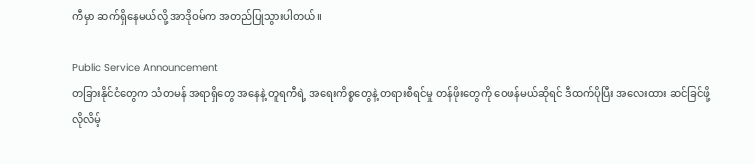ကီမှာ ဆက်ရှိနေမယ်လို့ အာဒိုဝမ်က အတည်ပြုသွားပါတယ်။

Public Service Announcement
တခြားနိုင်ငံတွေက သံတမန် အရာရှိတွေ အနေနဲ့ တူရကီရဲ့ အရေးကိစ္စတွေနဲ့ တရားစီရင်မှု တန်ဖိုးတွေကို ဝေဖန်မယ်ဆိုရင် ဒီထက်ပိုပြီး အလေးထား ဆင်ခြင်ဖို့ လိုလိမ့်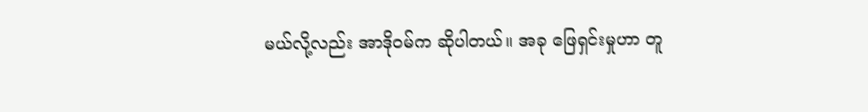မယ်လို့လည်း အာဒိုဝမ်က ဆိုပါတယ်။ အခု ဖြေရှင်းမှုဟာ တူ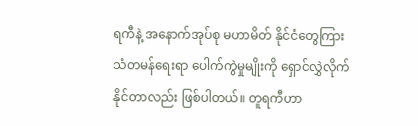ရကီနဲ့ အနောက်အုပ်စု မဟာမိတ် နိုင်ငံတွေကြား သံတမန်ရေးရာ ပေါက်ကွဲမှုမျိုးကို ရှောင်လွှဲလိုက်နိုင်တာလည်း ဖြစ်ပါတယ်။ တူရကီဟာ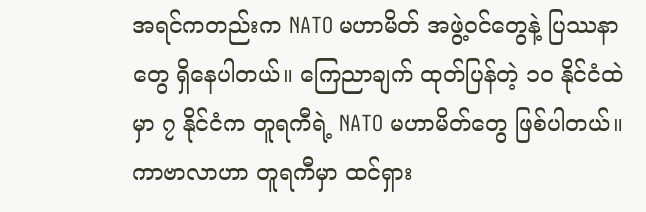အရင်ကတည်းက NATO မဟာမိတ် အဖွဲ့ဝင်တွေနဲ့ ပြဿနာတွေ ရှိနေပါတယ်။ ကြေညာချက် ထုတ်ပြန်တဲ့ ၁၀ နိုင်ငံထဲမှာ ၇ နိုင်ငံက တူရကီရဲ့ NATO မဟာမိတ်တွေ ဖြစ်ပါတယ်။
ကာဗာလာဟာ တူရကီမှာ ထင်ရှား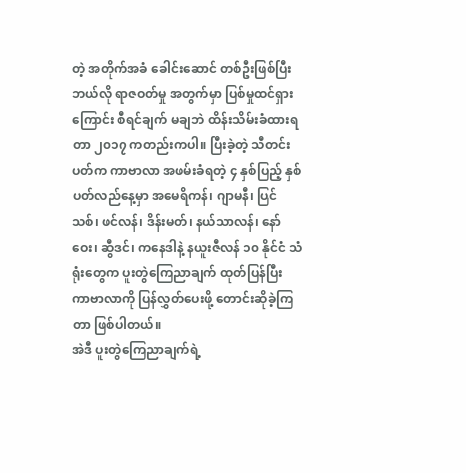တဲ့ အတိုက်အခံ ခေါင်းဆောင် တစ်ဦးဖြစ်ပြီး ဘယ်လို ရာဇဝတ်မှု အတွက်မှာ ပြစ်မှုထင်ရှားကြောင်း စီရင်ချက် မချဘဲ ထိန်းသိမ်းခံထားရတာ ၂၀၁၇ ကတည်းကပါ။ ပြီးခဲ့တဲ့ သီတင်းပတ်က ကာဗာလာ အဖမ်းခံရတဲ့ ၄ နှစ်ပြည့် နှစ်ပတ်လည်နေ့မှာ အမေရိကန်၊ ဂျာမနီ၊ ပြင်သစ်၊ ဖင်လန်၊ ဒိန်းမတ်၊ နယ်သာလန်၊ နော်ဝေး၊ ဆွီဒင်၊ ကနေဒါနဲ့ နယူးဇီလန် ၁၀ နိုင်ငံ သံရုံးတွေက ပူးတွဲကြေညာချက် ထုတ်ပြန်ပြီး ကာဗာလာကို ပြန်လွှတ်ပေးဖို့ တောင်းဆိုခဲ့ကြတာ ဖြစ်ပါတယ်။
အဲဒီ ပူးတွဲကြေညာချက်ရဲ့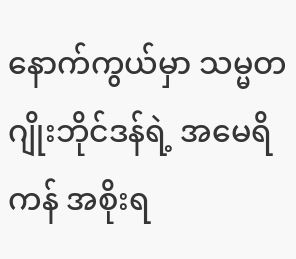နောက်ကွယ်မှာ သမ္မတ ဂျိုးဘိုင်ဒန်ရဲ့ အမေရိကန် အစိုးရ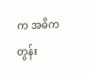က အဓိက တွန်း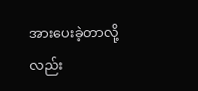အားပေးခဲ့တာလို့လည်း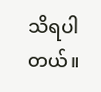သိရပါတယ်။